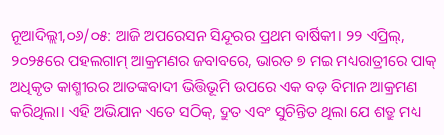ନୂଆଦିଲ୍ଲୀ,୦୬/୦୫: ଆଜି ଅପରେସନ ସିନ୍ଦୂରର ପ୍ରଥମ ବାର୍ଷିକୀ। ୨୨ ଏପ୍ରିଲ୍, ୨୦୨୫ରେ ପହଲଗାମ୍ ଆକ୍ରମଣର ଜବାବରେ, ଭାରତ ୭ ମଇ ମଧ୍ୟରାତ୍ରୀରେ ପାକ୍ ଅଧିକୃତ କାଶ୍ମୀରର ଆତଙ୍କବାଦୀ ଭିତ୍ତିଭୂମି ଉପରେ ଏକ ବଡ଼ ବିମାନ ଆକ୍ରମଣ କରିଥିଲା। ଏହି ଅଭିଯାନ ଏତେ ସଠିକ୍, ଦ୍ରୁତ ଏବଂ ସୁଚିନ୍ତିତ ଥିଲା ଯେ ଶତ୍ରୁ ମଧ୍ୟ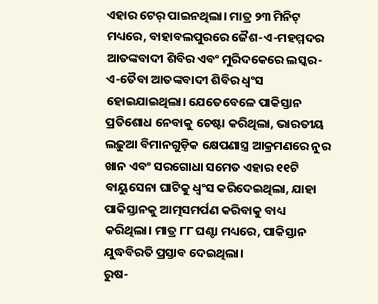ଏହାର ଟେର୍ ପାଇନଥିଲା। ମାତ୍ର ୨୩ ମିନିଟ୍ ମଧ୍ୟରେ, ବାହାବଲପୁରରେ ଜୈଶ-ଏ-ମହମ୍ମଦର ଆତଙ୍କବାଦୀ ଶିବିର ଏବଂ ମୁରିଦକେରେ ଲସ୍କର-ଏ-ତୈବା ଆତଙ୍କବାଦୀ ଶିବିର ଧ୍ୱଂସ ହୋଇଯାଇଥିଲା। ଯେତେବେଳେ ପାକିସ୍ତାନ ପ୍ରତିଶୋଧ ନେବାକୁ ଚେଷ୍ଟା କରିଥିଲା, ଭାରତୀୟ ଲଢ଼ୁଆ ବିମାନଗୁଡ଼ିକ କ୍ଷେପଣାସ୍ତ୍ର ଆକ୍ରମଣରେ ନୁର ଖାନ ଏବଂ ସରଗୋଧା ସମେତ ଏହାର ୧୧ଟି ବାୟୁସେନା ଘାଟିକୁ ଧ୍ୱଂସ କରିଦେଇଥିଲା, ଯାହା ପାକିସ୍ତାନକୁ ଆତ୍ମସମର୍ପଣ କରିବାକୁ ବାଧ୍ୟ କରିଥିଲା। ମାତ୍ର ୮୮ ଘଣ୍ଟା ମଧ୍ୟରେ, ପାକିସ୍ତାନ ଯୁଦ୍ଧବିରତି ପ୍ରସ୍ତାବ ଦେଇଥିଲା।
ରୁଷ-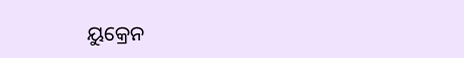ୟୁକ୍ରେନ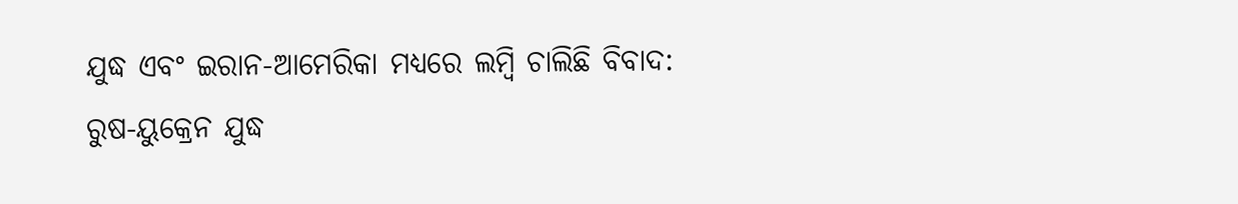ଯୁଦ୍ଧ ଏବଂ ଇରାନ-ଆମେରିକା ମଧ୍ୟରେ ଲମ୍ବି ଚାଲିଛି ବିବାଦ:
ରୁଷ-ୟୁକ୍ରେନ ଯୁଦ୍ଧ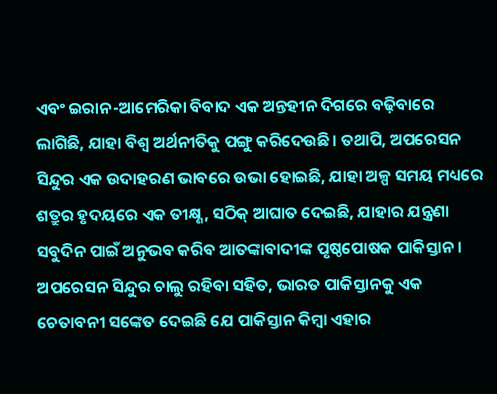ଏବଂ ଇରାନ-ଆମେରିକା ବିବାଦ ଏକ ଅନ୍ତହୀନ ଦିଗରେ ବଢ଼ିବାରେ ଲାଗିଛି, ଯାହା ବିଶ୍ୱ ଅର୍ଥନୀତିକୁ ପଙ୍ଗୁ କରିଦେଉଛି। ତଥାପି, ଅପରେସନ ସିନ୍ଦୁର ଏକ ଉଦାହରଣ ଭାବରେ ଉଭା ହୋଇଛି, ଯାହା ଅଳ୍ପ ସମୟ ମଧ୍ୟରେ ଶତ୍ରୁର ହୃଦୟରେ ଏକ ତୀକ୍ଷ୍ଣ, ସଠିକ୍ ଆଘାତ ଦେଇଛି, ଯାହାର ଯନ୍ତ୍ରଣା ସବୁଦିନ ପାଇଁ ଅନୁଭବ କରିବ ଆତଙ୍କାବାଦୀଙ୍କ ପୃଷ୍ଠପୋଷକ ପାକିସ୍ତାନ। ଅପରେସନ ସିନ୍ଦୁର ଚାଲୁ ରହିବା ସହିତ, ଭାରତ ପାକିସ୍ତାନକୁ ଏକ ଚେତାବନୀ ସଙ୍କେତ ଦେଇଛି ଯେ ପାକିସ୍ତାନ କିମ୍ବା ଏହାର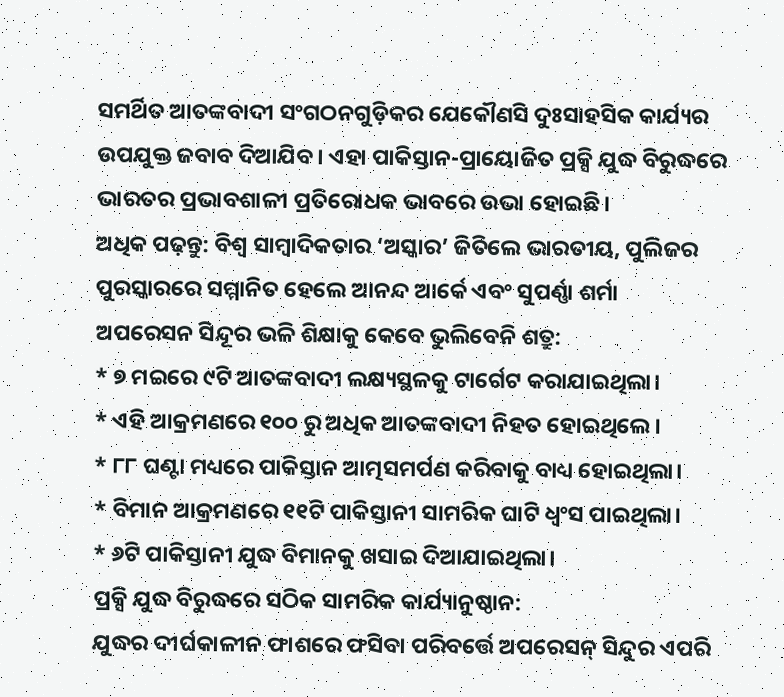ସମର୍ଥିତ ଆତଙ୍କବାଦୀ ସଂଗଠନଗୁଡ଼ିକର ଯେକୌଣସି ଦୁଃସାହସିକ କାର୍ଯ୍ୟର ଉପଯୁକ୍ତ ଜବାବ ଦିଆଯିବ। ଏହା ପାକିସ୍ତାନ-ପ୍ରାୟୋଜିତ ପ୍ରକ୍ସି ଯୁଦ୍ଧ ବିରୁଦ୍ଧରେ ଭାରତର ପ୍ରଭାବଶାଳୀ ପ୍ରତିରୋଧକ ଭାବରେ ଉଭା ହୋଇଛି।
ଅଧିକ ପଢ଼ନ୍ତୁ: ବିଶ୍ୱ ସାମ୍ବାଦିକତାର ‘ଅସ୍କାର’ ଜିତିଲେ ଭାରତୀୟ, ପୁଲିଜର ପୁରସ୍କାରରେ ସମ୍ମାନିତ ହେଲେ ଆନନ୍ଦ ଆର୍କେ ଏବଂ ସୁପର୍ଣ୍ଣା ଶର୍ମା
ଅପରେସନ ସିନ୍ଦୂର ଭଳି ଶିକ୍ଷାକୁ କେବେ ଭୁଲିବେନି ଶତ୍ରୁ:
* ୭ ମଇରେ ୯ଟି ଆତଙ୍କବାଦୀ ଲକ୍ଷ୍ୟସ୍ଥଳକୁ ଟାର୍ଗେଟ କରାଯାଇଥିଲା।
* ଏହି ଆକ୍ରମଣରେ ୧୦୦ ରୁ ଅଧିକ ଆତଙ୍କବାଦୀ ନିହତ ହୋଇଥିଲେ।
* ୮୮ ଘଣ୍ଟା ମଧ୍ୟରେ ପାକିସ୍ତାନ ଆତ୍ମସମର୍ପଣ କରିବାକୁ ବାଧ୍ୟ ହୋଇଥିଲା।
* ବିମାନ ଆକ୍ରମଣରେ ୧୧ଟି ପାକିସ୍ତାନୀ ସାମରିକ ଘାଟି ଧ୍ୱଂସ ପାଇଥିଲା।
* ୬ଟି ପାକିସ୍ତାନୀ ଯୁଦ୍ଧ ବିମାନକୁ ଖସାଇ ଦିଆଯାଇଥିଲା।
ପ୍ରକ୍ସି ଯୁଦ୍ଧ ବିରୁଦ୍ଧରେ ସଠିକ ସାମରିକ କାର୍ଯ୍ୟାନୁଷ୍ଠାନ:
ଯୁଦ୍ଧର ଦୀର୍ଘକାଳୀନ ଫାଶରେ ଫସିବା ପରିବର୍ତ୍ତେ ଅପରେସନ୍ ସିନ୍ଦୁର ଏପରି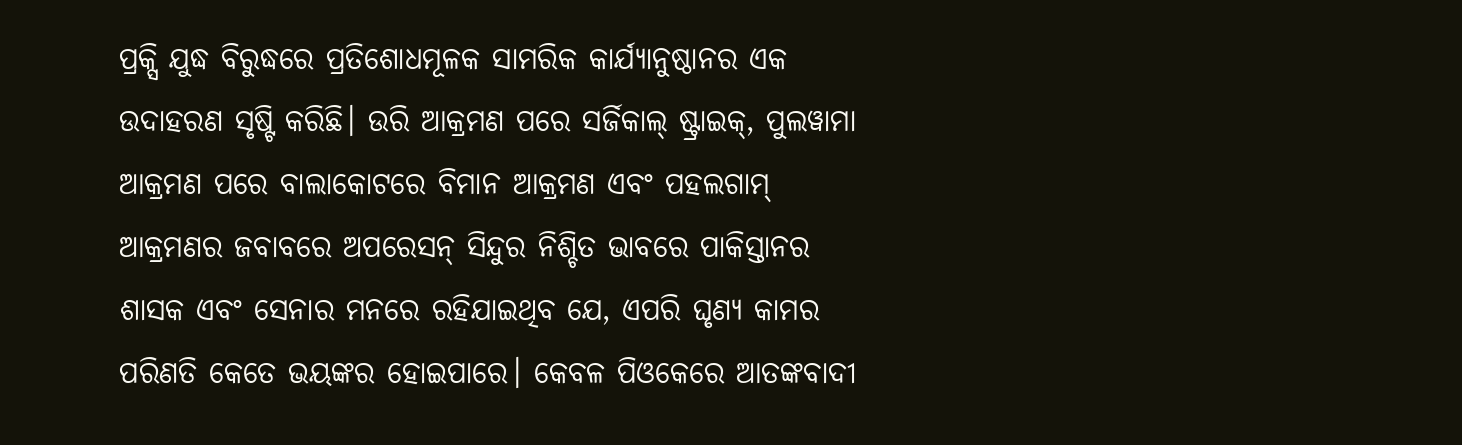ପ୍ରକ୍ସି ଯୁଦ୍ଧ ବିରୁଦ୍ଧରେ ପ୍ରତିଶୋଧମୂଳକ ସାମରିକ କାର୍ଯ୍ୟାନୁଷ୍ଠାନର ଏକ ଉଦାହରଣ ସୃଷ୍ଟି କରିଛି। ଉରି ଆକ୍ରମଣ ପରେ ସର୍ଜିକାଲ୍ ଷ୍ଟ୍ରାଇକ୍, ପୁଲୱାମା ଆକ୍ରମଣ ପରେ ବାଲାକୋଟରେ ବିମାନ ଆକ୍ରମଣ ଏବଂ ପହଲଗାମ୍ ଆକ୍ରମଣର ଜବାବରେ ଅପରେସନ୍ ସିନ୍ଦୁର ନିଶ୍ଚିତ ଭାବରେ ପାକିସ୍ତାନର ଶାସକ ଏବଂ ସେନାର ମନରେ ରହିଯାଇଥିବ ଯେ, ଏପରି ଘୃଣ୍ୟ କାମର ପରିଣତି କେତେ ଭୟଙ୍କର ହୋଇପାରେ। କେବଳ ପିଓକେରେ ଆତଙ୍କବାଦୀ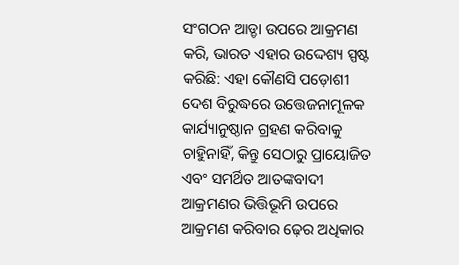ସଂଗଠନ ଆଡ୍ଡା ଉପରେ ଆକ୍ରମଣ କରି, ଭାରତ ଏହାର ଉଦ୍ଦେଶ୍ୟ ସ୍ପଷ୍ଟ କରିଛି: ଏହା କୌଣସି ପଡ଼ୋଶୀ ଦେଶ ବିରୁଦ୍ଧରେ ଉତ୍ତେଜନାମୂଳକ କାର୍ଯ୍ୟାନୁଷ୍ଠାନ ଗ୍ରହଣ କରିବାକୁ ଚାହୁିନାହିଁ, କିନ୍ତୁ ସେଠାରୁ ପ୍ରାୟୋଜିତ ଏବଂ ସମର୍ଥିତ ଆତଙ୍କବାଦୀ ଆକ୍ରମଣର ଭିତ୍ତିଭୂମି ଉପରେ ଆକ୍ରମଣ କରିବାର ଢ଼େର ଅଧିକାର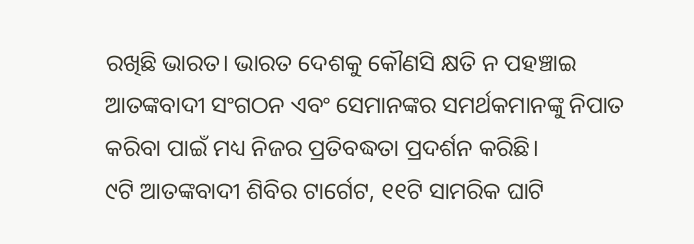ରଖିଛି ଭାରତ। ଭାରତ ଦେଶକୁ କୌଣସି କ୍ଷତି ନ ପହଞ୍ଚାଇ ଆତଙ୍କବାଦୀ ସଂଗଠନ ଏବଂ ସେମାନଙ୍କର ସମର୍ଥକମାନଙ୍କୁ ନିପାତ କରିବା ପାଇଁ ମଧ୍ୟ ନିଜର ପ୍ରତିବଦ୍ଧତା ପ୍ରଦର୍ଶନ କରିଛି।
୯ଟି ଆତଙ୍କବାଦୀ ଶିବିର ଟାର୍ଗେଟ, ୧୧ଟି ସାମରିକ ଘାଟି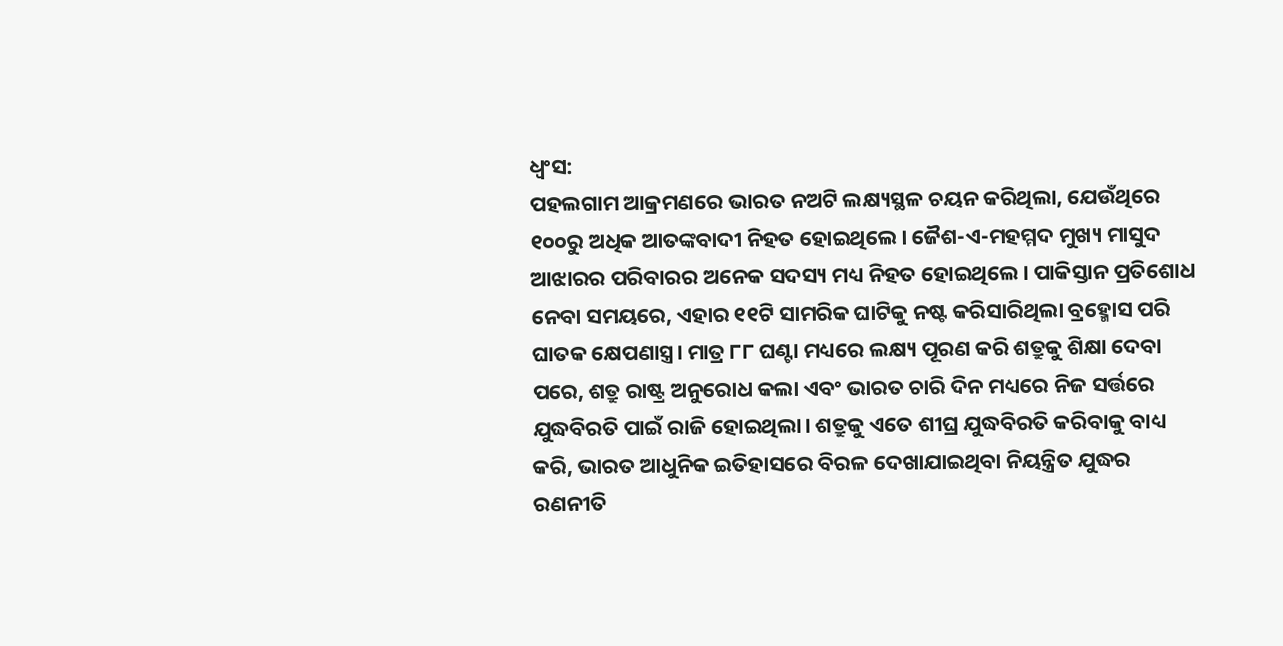ଧ୍ୱଂସ:
ପହଲଗାମ ଆକ୍ରମଣରେ ଭାରତ ନଅଟି ଲକ୍ଷ୍ୟସ୍ଥଳ ଚୟନ କରିଥିଲା, ଯେଉଁଥିରେ ୧୦୦ରୁ ଅଧିକ ଆତଙ୍କବାଦୀ ନିହତ ହୋଇଥିଲେ। ଜୈଶ-ଏ-ମହମ୍ମଦ ମୁଖ୍ୟ ମାସୁଦ ଆଝାରର ପରିବାରର ଅନେକ ସଦସ୍ୟ ମଧ୍ୟ ନିହତ ହୋଇଥିଲେ। ପାକିସ୍ତାନ ପ୍ରତିଶୋଧ ନେବା ସମୟରେ, ଏହାର ୧୧ଟି ସାମରିକ ଘାଟିକୁ ନଷ୍ଟ କରିସାରିଥିଲା ବ୍ରହ୍ମୋସ ପରି ଘାତକ କ୍ଷେପଣାସ୍ତ୍ର। ମାତ୍ର ୮୮ ଘଣ୍ଟା ମଧ୍ୟରେ ଲକ୍ଷ୍ୟ ପୂରଣ କରି ଶତ୍ରୁକୁ ଶିକ୍ଷା ଦେବା ପରେ, ଶତ୍ରୁ ରାଷ୍ଟ୍ର ଅନୁରୋଧ କଲା ଏବଂ ଭାରତ ଚାରି ଦିନ ମଧ୍ୟରେ ନିଜ ସର୍ତ୍ତରେ ଯୁଦ୍ଧବିରତି ପାଇଁ ରାଜି ହୋଇଥିଲା। ଶତ୍ରୁକୁ ଏତେ ଶୀଘ୍ର ଯୁଦ୍ଧବିରତି କରିବାକୁ ବାଧ୍ୟ କରି, ଭାରତ ଆଧୁନିକ ଇତିହାସରେ ବିରଳ ଦେଖାଯାଇଥିବା ନିୟନ୍ତ୍ରିତ ଯୁଦ୍ଧର ରଣନୀତି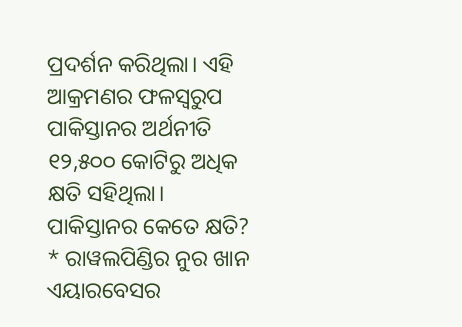ପ୍ରଦର୍ଶନ କରିଥିଲା। ଏହି ଆକ୍ରମଣର ଫଳସ୍ବରୁପ ପାକିସ୍ତାନର ଅର୍ଥନୀତି ୧୨,୫୦୦ କୋଟିରୁ ଅଧିକ କ୍ଷତି ସହିଥିଲା।
ପାକିସ୍ତାନର କେତେ କ୍ଷତି?
* ରାୱଲପିଣ୍ଡିର ନୁର ଖାନ ଏୟାରବେସର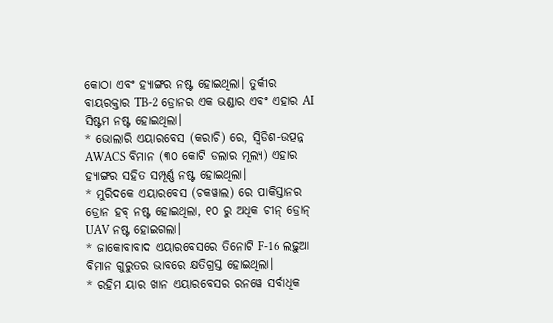କୋଠା ଏବଂ ହ୍ୟାଙ୍ଗର ନଷ୍ଟ ହୋଇଥିଲା। ତୁର୍କୀର ବାୟରକ୍ତାର TB-2 ଡ୍ରୋନର ଏକ ଭଣ୍ଡାର ଏବଂ ଏହାର AI ସିଷ୍ଟମ ନଷ୍ଟ ହୋଇଥିଲା।
* ଭୋଲାରି ଏୟାରବେସ (କରାଚି) ରେ, ସ୍ୱିଡିଶ-ଉତ୍ପନ୍ନ AWACS ବିମାନ (୩୦ କୋଟି ଡଲାର ମୂଲ୍ୟ) ଏହାର ହ୍ୟାଙ୍ଗର ସହିତ ସମ୍ପୂର୍ଣ୍ଣ ନଷ୍ଟ ହୋଇଥିଲା।
* ମୁରିଦକେ ଏୟାରବେସ (ଚକୱାଲ) ରେ ପାକିସ୍ତାନର ଡ୍ରୋନ ହବ୍ ନଷ୍ଟ ହୋଇଥିଲା, ୧୦ ରୁ ଅଧିକ ଚୀନ୍ ଡ୍ରୋନ୍ UAV ନଷ୍ଟ ହୋଇଗଲା।
* ଜାକୋବାବାଦ ଏୟାରବେସରେ ତିନୋଟି F-16 ଲଢ଼ୁଆ ବିମାନ ଗୁରୁତର ଭାବରେ କ୍ଷତିଗ୍ରସ୍ତ ହୋଇଥିଲା।
* ରହିମ ୟାର ଖାନ ଏୟାରବେସର ରନୱେ ସର୍ବାଧିକ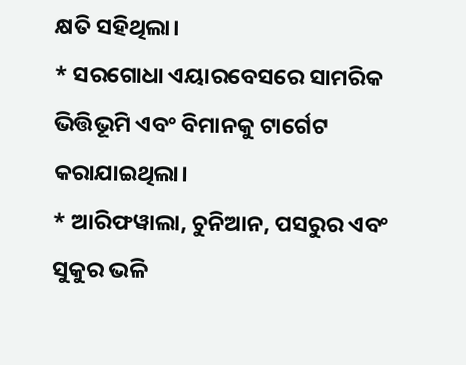କ୍ଷତି ସହିଥିଲା।
* ସରଗୋଧା ଏୟାରବେସରେ ସାମରିକ ଭିତ୍ତିଭୂମି ଏବଂ ବିମାନକୁ ଟାର୍ଗେଟ କରାଯାଇଥିଲା।
* ଆରିଫୱାଲା, ଚୁନିଆନ, ପସରୁର ଏବଂ ସୁକୁର ଭଳି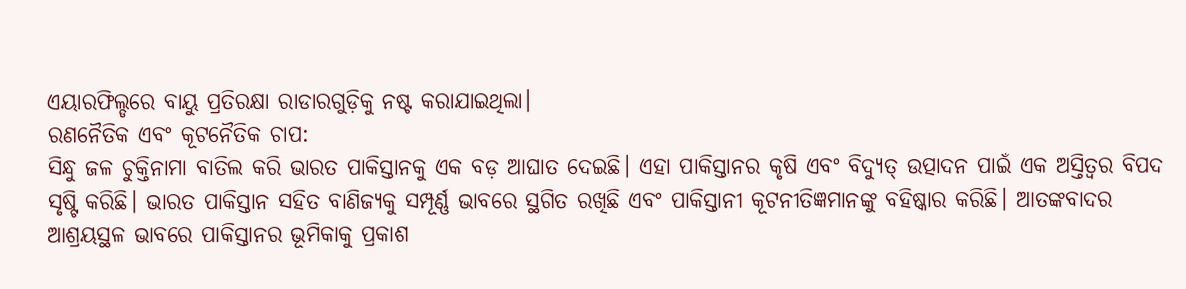ଏୟାରଫିଲ୍ଡରେ ବାୟୁ ପ୍ରତିରକ୍ଷା ରାଡାରଗୁଡ଼ିକୁ ନଷ୍ଟ କରାଯାଇଥିଲା।
ରଣନୈତିକ ଏବଂ କୂଟନୈତିକ ଚାପ:
ସିନ୍ଧୁ ଜଳ ଚୁକ୍ତିନାମା ବାତିଲ କରି ଭାରତ ପାକିସ୍ତାନକୁ ଏକ ବଡ଼ ଆଘାତ ଦେଇଛି। ଏହା ପାକିସ୍ତାନର କୃଷି ଏବଂ ବିଦ୍ୟୁତ୍ ଉତ୍ପାଦନ ପାଇଁ ଏକ ଅସ୍ତିତ୍ୱର ବିପଦ ସୃଷ୍ଟି କରିଛି। ଭାରତ ପାକିସ୍ତାନ ସହିତ ବାଣିଜ୍ୟକୁ ସମ୍ପୂର୍ଣ୍ଣ ଭାବରେ ସ୍ଥଗିତ ରଖିଛି ଏବଂ ପାକିସ୍ତାନୀ କୂଟନୀତିଜ୍ଞମାନଙ୍କୁ ବହିଷ୍କାର କରିଛି। ଆତଙ୍କବାଦର ଆଶ୍ରୟସ୍ଥଳ ଭାବରେ ପାକିସ୍ତାନର ଭୂମିକାକୁ ପ୍ରକାଶ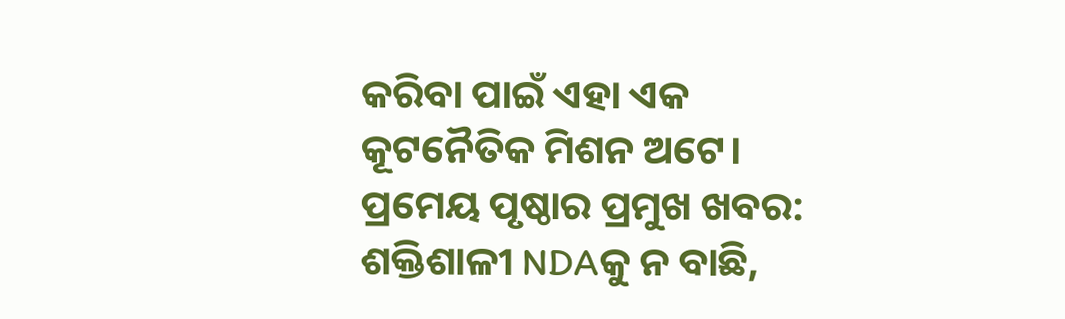କରିବା ପାଇଁ ଏହା ଏକ କୂଟନୈତିକ ମିଶନ ଅଟେ।
ପ୍ରମେୟ ପୃଷ୍ଠାର ପ୍ରମୁଖ ଖବର: ଶକ୍ତିଶାଳୀ NDAକୁ ନ ବାଛି,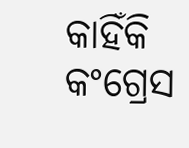କାହିଁକି କଂଗ୍ରେସ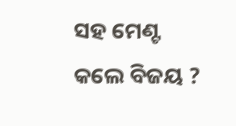ସହ ମେଣ୍ଟ କଲେ ବିଜୟ ?